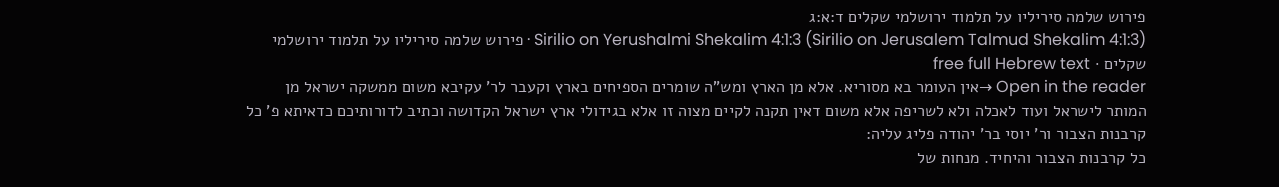פירוש שלמה סיריליו על תלמוד ירושלמי שקלים ד:א:ג
Sirilio on Yerushalmi Shekalim 4:1:3 (Sirilio on Jerusalem Talmud Shekalim 4:1:3) · פירוש שלמה סיריליו על תלמוד ירושלמי שקלים · free full Hebrew text
Open in the reader →אין העומר בא מסוריא. אלא מן הארץ ומש"ה שומרים הספיחים בארץ וקעבר לר' עקיבא משום ממשקה ישראל מן המותר לישראל ועוד לאכלה ולא לשריפה אלא משום דאין תקנה לקיים מצוה זו אלא בגידולי ארץ ישראל הקדושה וכתיב לדורותיכם כדאיתא פ' כל קרבנות הצבור ור' יוסי בר' יהודה פליג עליה:
כל קרבנות הצבור והיחיד. מנחות של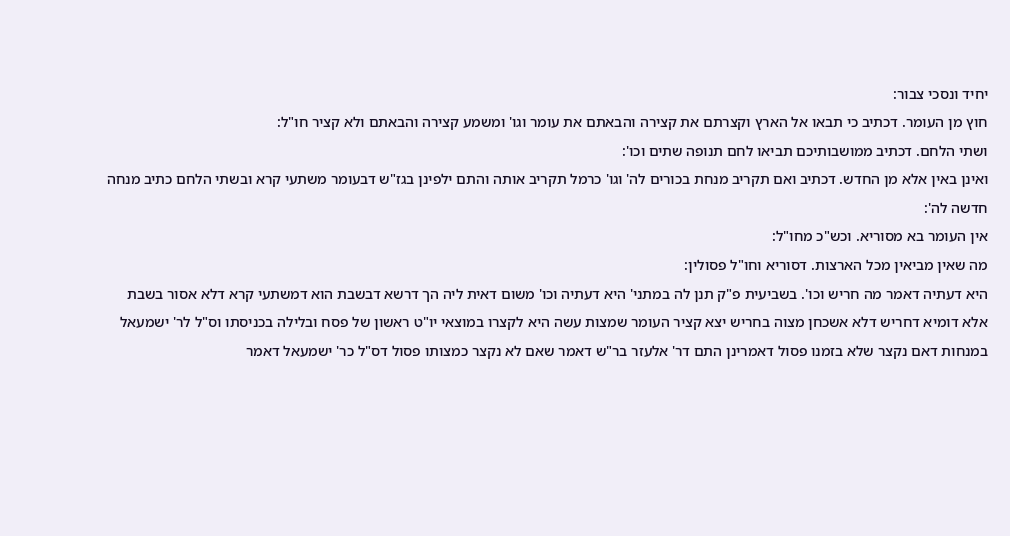יחיד ונסכי צבור:
חוץ מן העומר. דכתיב כי תבאו אל הארץ וקצרתם את קצירה והבאתם את עומר וגו' ומשמע קצירה והבאתם ולא קציר חו"ל:
ושתי הלחם. דכתיב ממושבותיכם תביאו לחם תנופה שתים וכו':
ואינן באין אלא מן החדש. דכתיב ואם תקריב מנחת בכורים לה' וגו' כרמל תקריב אותה והתם ילפינן בגז"ש דבעומר משתעי קרא ובשתי הלחם כתיב מנחה חדשה לה':
אין העומר בא מסוריא. וכש"כ מחו"ל:
מה שאין מביאין מכל הארצות. דסוריא וחו"ל פסולין:
היא דעתיה דאמר מה חריש וכו'. בשביעית פ"ק תנן לה במתני' היא דעתיה וכו' משום דאית ליה הך דרשא דבשבת הוא דמשתעי קרא דלא אסור בשבת אלא דומיא דחריש דלא אשכחן מצוה בחריש יצא קציר העומר שמצות עשה היא לקצרו במוצאי יו"ט ראשון של פסח ובלילה בכניסתו וס"ל לר' ישמעאל במנחות דאם נקצר שלא בזמנו פסול דאמרינן התם דר' אלעזר בר"ש דאמר שאם לא נקצר כמצותו פסול דס"ל כר' ישמעאל דאמר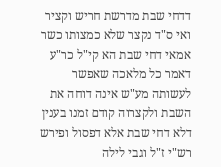דדחי שבת מדרשת חריש וקציר ואי ס"ד נקצר שלא כמצותו כשר אמאי דחי שבת הא קי"ל כר"ע דאמר כל מלאכה שאפשר לעשותה מע"ש אינה דוחה את השבת ולקצרוה קודם זמנו בענין דלא דחי שבת אלא דפסול ופירש רש"י ז"ל וגבי לילה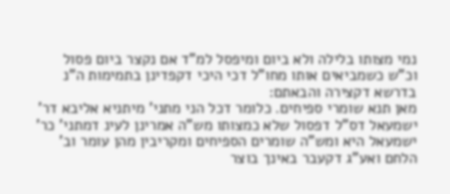נמי מצותו בלילה ולא ביום ומיפסל למ"ד אם נקצר ביום פסול וכ"ש כשמביאים אותו מחו"ל דכי היכי דקפדינן בתמימות ה"נ בדרשא דקצירה והבאתם:
מאן תנא שומרי ספיחים. כלומר דכל הני מתני' מיתניא אליבא דר' ישמעאל דס"ל דפסול שלא כמצותו מש"ה אמרינן לעינ דמתני' כר' ישמעאל היא ומש"ה שומרים הספיחים ומקריבין מהן עומר וב' הלחם ואע"ג דקעבר באינך בוצר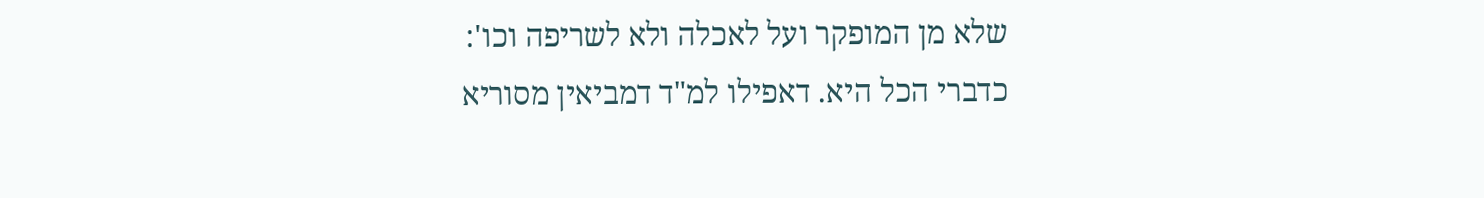שלא מן המופקר ועל לאכלה ולא לשריפה וכו':
כדברי הכל היא. דאפילו למ"ד דמביאין מסוריא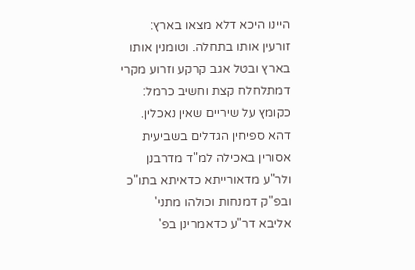היינו היכא דלא מצאו בארץ:
זורעין אותו בתחלה. וטומנין אותו בארץ ובטל אגב קרקע וזרוע מקרי דמתלחלח קצת וחשיב כרמל:
כקומץ על שיריים שאין נאכלין. דהא ספיחין הגדלים בשביעית אסורין באכילה למ"ד מדרבנן ולר"ע מדאורייתא כדאיתא בתו"כ ובפ"ק דמנחות וכולהו מתני' אליבא דר"ע כדאמרינן בפ'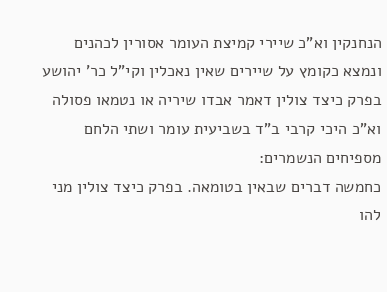הנחנקין וא"כ שיירי קמיצת העומר אסורין לכהנים ונמצא כקומץ על שיירים שאין נאכלין וקי"ל כר' יהושע בפרק כיצד צולין דאמר אבדו שיריה או נטמאו פסולה וא"כ היכי קרבי ב"ד בשביעית עומר ושתי הלחם מספיחים הנשמרים:
כחמשה דברים שבאין בטומאה. בפרק כיצד צולין מני להו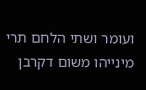ועומר ושתי הלחם תרי מינייהו משום דקרבן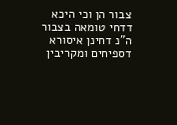צבור הן וכי היכא דדחי טומאה בצבור ה"נ דחינן איסורא דספיחים ומקריבין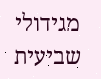מגידולי שביעית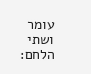עומר ושתי הלחם: